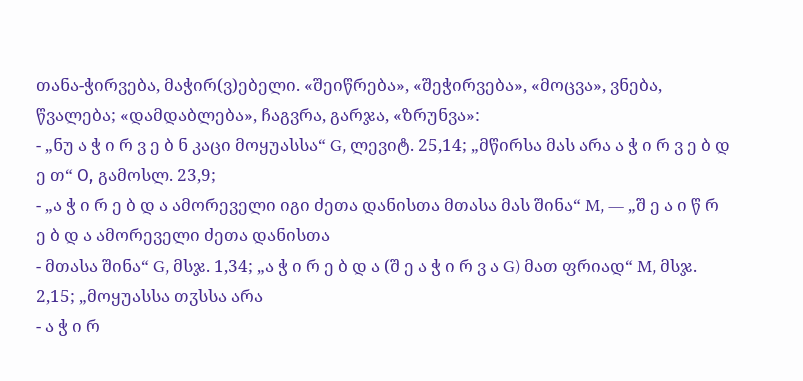თანა-ჭირვება, მაჭირ(ვ)ებელი. «შეიწრება», «შეჭირვება», «მოცვა», ვნება, წვალება; «დამდაბლება», ჩაგვრა, გარჯა, «ზრუნვა»:
- „ნუ ა ჭ ი რ ვ ე ბ ნ კაცი მოყუასსა“ G, ლევიტ. 25,14; „მწირსა მას არა ა ჭ ი რ ვ ე ბ დ ე თ“ О, გამოსლ. 23,9;
- „ა ჭ ი რ ე ბ დ ა ამორეველი იგი ძეთა დანისთა მთასა მას შინა“ M, — „შ ე ა ი წ რ ე ბ დ ა ამორეველი ძეთა დანისთა
- მთასა შინა“ G, მსჯ. 1,34; „ა ჭ ი რ ე ბ დ ა (შ ე ა ჭ ი რ ვ ა G) მათ ფრიად“ M, მსჯ. 2,15; „მოყუასსა თჳსსა არა
- ა ჭ ი რ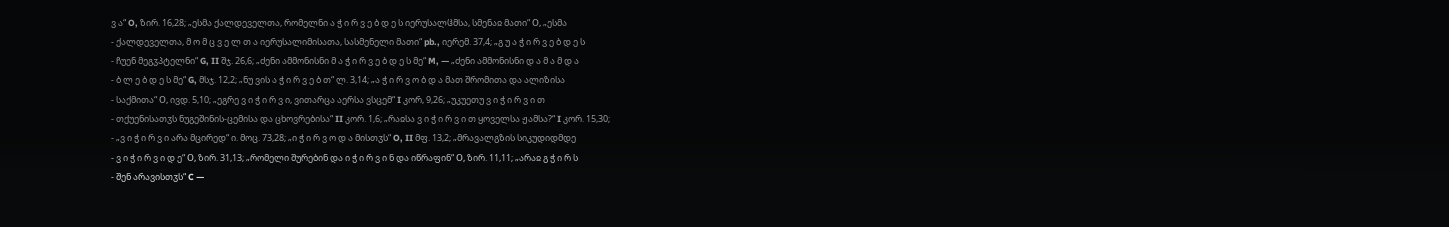ვ ა“ O, ზირ. 16,28; „ესმა ქალდეველთა, რომელნი ა ჭ ი რ ვ ე ბ დ ე ს იერუსალჱმსა, სმენაჲ მათი“ О, „ესმა
- ქალდეველთა, მ ო მ ც ვ ე ლ თ ა იერუსალიმისათა, სასმენელი მათი“ pb., იერემ. 37,4; „გ უ ა ჭ ი რ ვ ე ბ დ ე ს
- ჩუენ მეგჳპტელნი“ G, II შჯ. 26,6; „ძენი ამმონისნი მ ა ჭ ი რ ვ ე ბ დ ე ს მე“ M, — „ძენი ამმონისნი დ ა მ ა მ დ ა
- ბ ლ ე ბ დ ე ს მე“ G, მსჯ. 12,2; „ნუ ვის ა ჭ ი რ ვ ე ბ თ“ ლ. 3,14; „ა ჭ ი რ ვ ო ბ დ ა მათ შრომითა და ალიზისა
- საქმითა“ О, ივდ. 5,10; „ეგრე ვ ი ჭ ი რ ვ ი, ვითარცა აერსა ვსცემ“ I კორ, 9,26; „უკუეთუ ვ ი ჭ ი რ ვ ი თ
- თქუენისათჳს ნუგეშინის-ცემისა და ცხოვრებისა“ II კორ. 1,6; „რაჲსა ვ ი ჭ ი რ ვ ი თ ყოველსა ჟამსა?“ I კორ. 15,30;
- „ვ ი ჭ ი რ ვ ი არა მცირედ“ ი. მოც. 73,28; „ი ჭ ი რ ვ ო დ ა მისთჳს“ O, II მფ. 13,2; „მრავალგზის სიკუდიდმდე
- ვ ი ჭ ი რ ვ ი დ ე“ О, ზირ. 31,13; „რომელი შურებინ და ი ჭ ი რ ვ ი ნ და იწრაფინ“ О, ზირ. 11,11; „არაჲ გ ჭ ი რ ს
- შენ არავისთჳს“ C —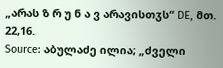„არას ზ რ უ ნ ა ვ არავისთჳს“ DE, მთ. 22,16.
Source: აბულაძე ილია; „ძველი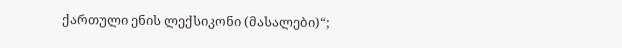ქართული ენის ლექსიკონი (მასალები)“;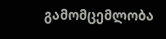გამომცემლობა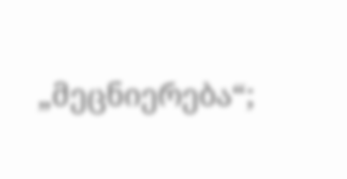„მეცნიერება“;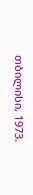თბილისი, 1973.